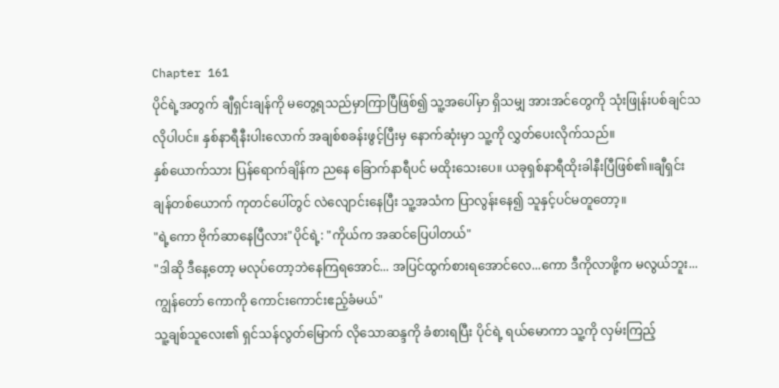Chapter 161
ပိုင်ရဲ့အတွက် ချီရှင်းချန်ကို မတွေ့ရသည်မှာကြာပြီဖြစ်၍ သူ့အပေါ်မှာ ရှိသမျှ အားအင်တွေကို သုံးဖြုန်းပစ်ချင်သလိုပါပင်။ နှစ်နာရီနီးပါးလောက် အချစ်စခန်းဖွင့်ပြီးမှ နောက်ဆုံးမှာ သူ့ကို လွှတ်ပေးလိုက်သည်။
နှစ်ယောက်သား ပြန်ရောက်ချိန်က ညနေ ခြောက်နာရီပင် မထိုးသေးပေ။ ယခုရှစ်နာရီထိုးခါနီးပြီဖြစ်၏။ချီရှင်းချန်တစ်ယောက် ကုတင်ပေါ်တွင် လဲလျောင်းနေပြီး သူ့အသံက ပြာလွန်းနေ၍ သူနှင့်ပင်မတူတော့။
"ရဲ့ကော ဗိုက်ဆာနေပြီလား"ပိုင်ရဲ့: "ကိုယ်က အဆင်ပြေပါတယ်"
"ဒါဆို ဒီနေ့တော့ မလုပ်တော့ဘဲနေကြရအောင်... အပြင်ထွက်စားရအောင်လေ...ကော ဒီကိုလာဖို့က မလွယ်ဘူး...ကျွန်တော် ကောကို ကောင်းကောင်းဧည့်ခံမယ်"
သူ့ချစ်သူလေး၏ ရှင်သန်လွတ်မြောက် လိုသောဆန္ဒကို ခံစားရပြီး ပိုင်ရဲ့ ရယ်မောကာ သူ့ကို လှမ်းကြည့်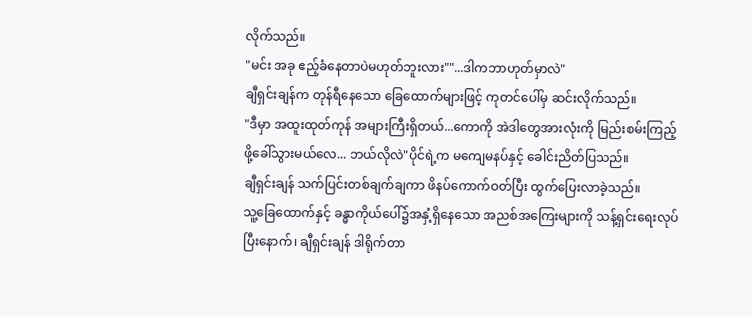လိုက်သည်။
"မင်း အခု ဧည့်ခံနေတာပဲမဟုတ်ဘူးလား""...ဒါကဘာဟုတ်မှာလဲ"
ချီရှင်းချန်က တုန်ရီနေသော ခြေထောက်များဖြင့် ကုတင်ပေါ်မှ ဆင်းလိုက်သည်။
"ဒီမှာ အထူးထုတ်ကုန် အများကြီးရှိတယ်...ကောကို အဲဒါတွေအားလုံးကို မြည်းစမ်းကြည့်ဖို့ခေါ်သွားမယ်လေ... ဘယ်လိုလဲ"ပိုင်ရဲ့က မကျေမနပ်နှင့် ခေါင်းညိတ်ပြသည်။
ချီရှင်းချန် သက်ပြင်းတစ်ချက်ချကာ ဖိနပ်ကောက်ဝတ်ပြီး ထွက်ပြေးလာခဲ့သည်။
သူ့ခြေထောက်နှင့် ခန္ဓာကိုယ်ပေါ်၌အနှံ့ရှိနေသော အညစ်အကြေးများကို သန့်ရှင်းရေးလုပ်ပြီးနောက်၊ ချီရှင်းချန် ဒါရိုက်တာ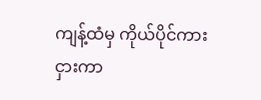ကျန့်ထံမှ ကိုယ်ပိုင်ကားငှားကာ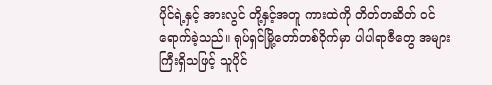ပိုင်ရဲ့နှင့် အားလွင် တို့နှင့်အတူ ကားထဲကို တိတ်တဆိတ် ဝင်ရောက်ခဲ့သည်။ ရုပ်ရှင်မြို့တော်တစ်ဝိုက်မှာ ပါပါရာဇီတွေ အများကြီးရှိသဖြင့် သူပိုင်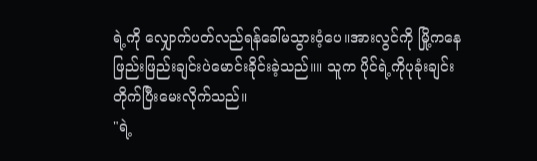ရဲ့ကို လျှောက်ပတ်လည်ရန်ခေါ်မသွားဝံ့ပေ။အားလွင်ကို မြို့ကနေ ဖြည်းဖြည်းချင်းပဲမောင်းခိုင်းခဲ့သည်။။ သူက ပိုင်ရဲ့ကိုပုခုံးချင်း တိုက်ပြီးမေးလိုက်သည်။
"ရဲ့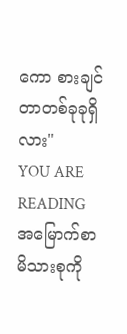ကော စားချင်တာတစ်ခုခုရှိလား"
YOU ARE READING
အမြောက်စာမိသားစုကို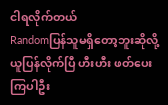ငါရလိုက်တယ်
Randomပြန်သူမရှိတော့ဘူးဆိုလို့ ယူပြန်လိုက်ပြီ ဟီးဟီး ဖတ်ပေးကြပါဦး